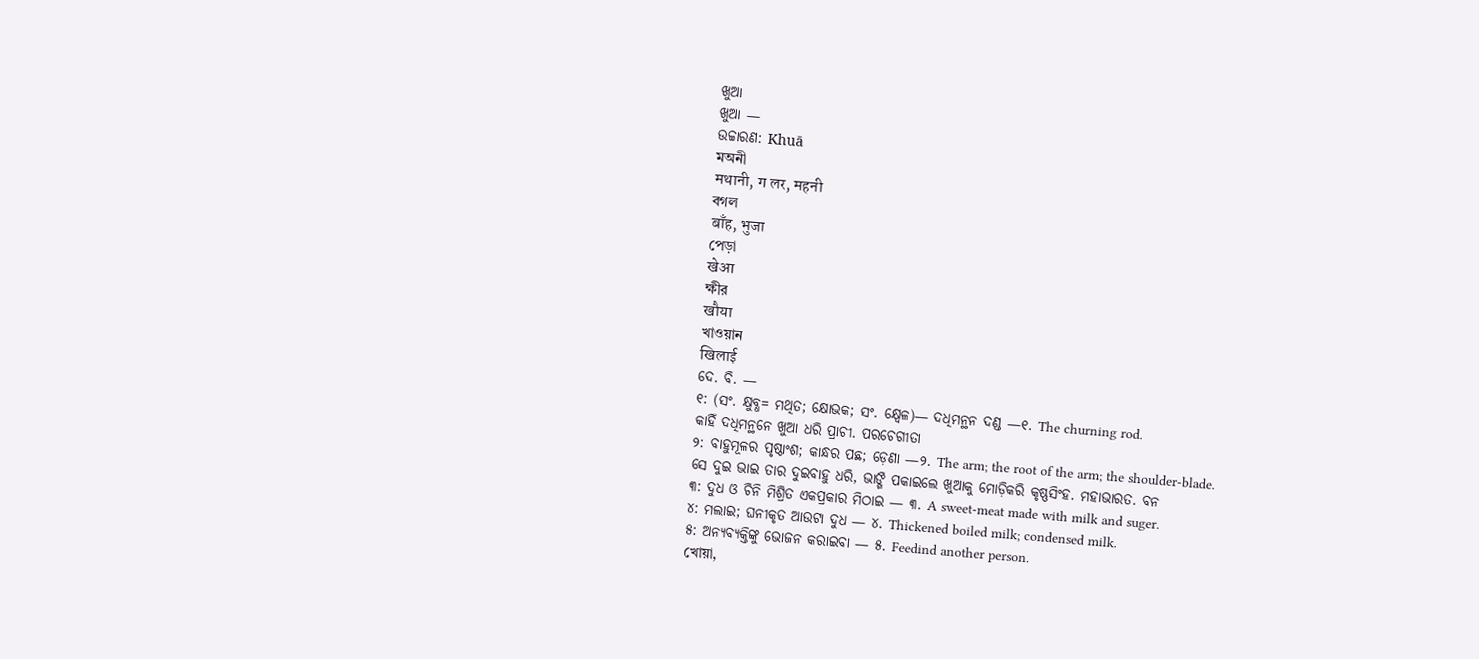ଖୁଆ
ଖୁଆ —
ଉଚ୍ଚାରଣ: Khuā
মঅনী
मथानी, ग लर, महनी
বগল
बाँह, भुजा
পেড়া
खेआ
ক্ষীর
खौया
খাওয়ান
खिलाई
ଦେ. ବି. —
୧: (ସଂ. କ୍ଷୁବ୍ଧ= ମଥିତ; କ୍ଷୋଭକ; ସଂ. କ୍ଷ୍ବେଳ)— ଦଧିମନ୍ଥନ ଦଣ୍ଡ —୧. The churning rod.
କାହିଁ ଦଧିମନ୍ଥନେ ଖୁଆ ଧରି ପ୍ରାଚୀ. ପରଚେଗୀତା
୨: ବାହୁମୂଳର ପୃଷ୍ଠାଂଶ; କାନ୍ଧର ପଛ; ଡ଼େଣା —୨. The arm; the root of the arm; the shoulder-blade.
ସେ ଦୁଇ ଭାଇ ତାର ଦୁଇବାହୁ ଧରି, ଭାଙ୍ଗି ପକାଇଲେ ଖୁଆକୁ ମୋଡ଼ିକରି କୃଷ୍ଣସିଂହ. ମହାଭାରତ. ବନ
୩: ଦୁଧ ଓ ଚିନି ମିଶ୍ରିତ ଏକପ୍ରକାର ମିଠାଇ — ୩. A sweet-meat made with milk and suger.
୪: ମଲାଇ; ଘନୀକୃତ ଆଉଟା ଦୁଧ — ୪. Thickened boiled milk; condensed milk.
୫: ଅନ୍ୟବ୍ୟକ୍ତିଙ୍କୁ ଭୋଜନ କରାଇବା — ୫. Feedind another person.
খোয়া,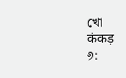খো
कंकड़
୬: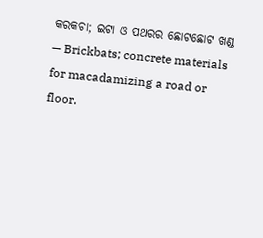କରକଚା; ଇଟା ଓ ପଥରର ଛୋଟଛୋଟ ଖଣ୍ଡ — Brickbats; concrete materials for macadamizing a road or floor.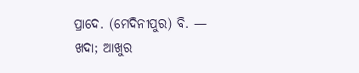ପ୍ରାଦେ. (ମେଦିନୀପୁର) ବି. —
ଖଦା; ଆଖୁର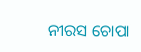ନୀରସ ଚୋପା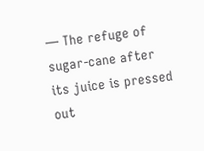— The refuge of sugar-cane after its juice is pressed out